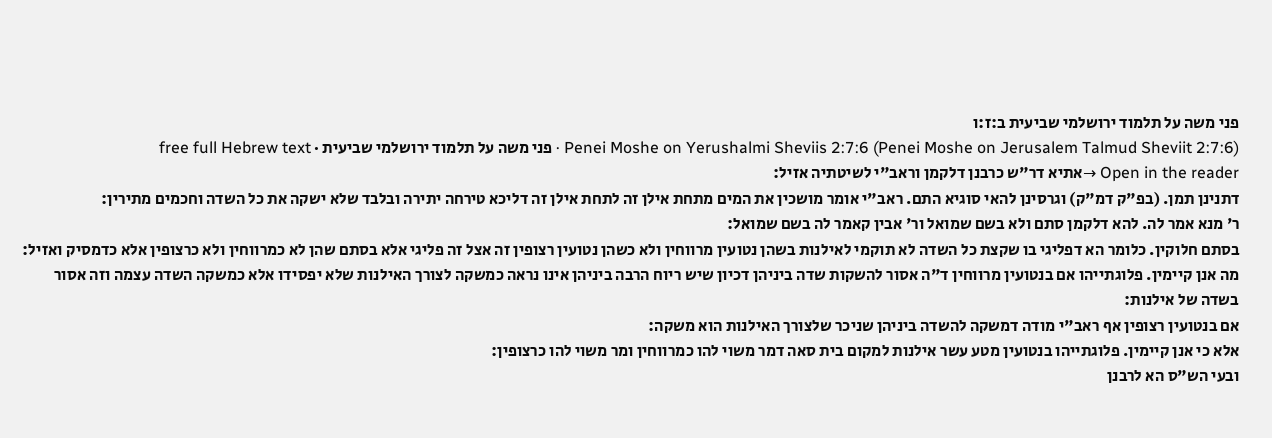פני משה על תלמוד ירושלמי שביעית ב:ז:ו
Penei Moshe on Yerushalmi Sheviis 2:7:6 (Penei Moshe on Jerusalem Talmud Sheviit 2:7:6) · פני משה על תלמוד ירושלמי שביעית · free full Hebrew text
Open in the reader →אתיא דר"ש כרבנן דלקמן וראב"י לשיטתיה אזיל:
דתנינן תמן. (בפ"ק דמ"ק) וגרסינן להאי סוגיא התם. ראב"י אומר מושכין את המים מתחת אילן זה לתחת אילן זה דליכא טירחה יתירה ובלבד שלא ישקה את כל השדה וחכמים מתירין:
ר' מנא אמר לה. להא דלקמן סתם ולא בשם שמואל ור' אבין קאמר לה בשם שמואל:
בסתם חלוקין. כלומר הא דפליגי בו שקצת כל השדה לא תוקמי לאילנות בשהן נטועין מרווחין ולא כשהן נטועין רצופין זה אצל זה פליגי אלא בסתם שהן לא כמרווחין ולא כרצופין אלא כדמסיק ואזיל:
מה אנן קיימין. פלוגתייהו אם בנטועין מרווחין ד"ה אסור להשקות שדה ביניהן דכיון שיש ריוח הרבה ביניהן אינו נראה כמשקה לצורך האילנות שלא יפסידו אלא כמשקה השדה עצמה וזה אסור בשדה של אילנות:
אם בנטועין רצופין אף ראב"י מודה דמשקה להשדה ביניהן שניכר שלצורך האילנות הוא משקה:
אלא כי אנן קיימין. פלוגתייהו בנטועין מטע עשר אילנות למקום בית סאה דמר משוי להו כמרווחין ומר משוי להו כרצופין:
ובעי הש"ס הא לרבנן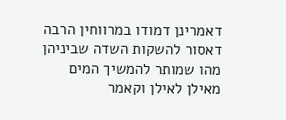דאמרינן דמודו במרווחין הרבה דאסור להשקות השדה שביניהן מהו שמותר להמשיך המים מאילן לאילן וקאמר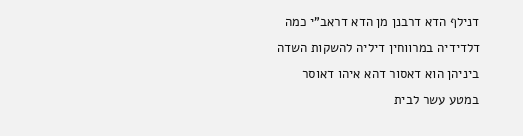דנילף הדא דרבנן מן הדא דראב"י כמה דלדידיה במרווחין דיליה להשקות השדה ביניהן הוא דאסור דהא איהו דאוסר במטע עשר לבית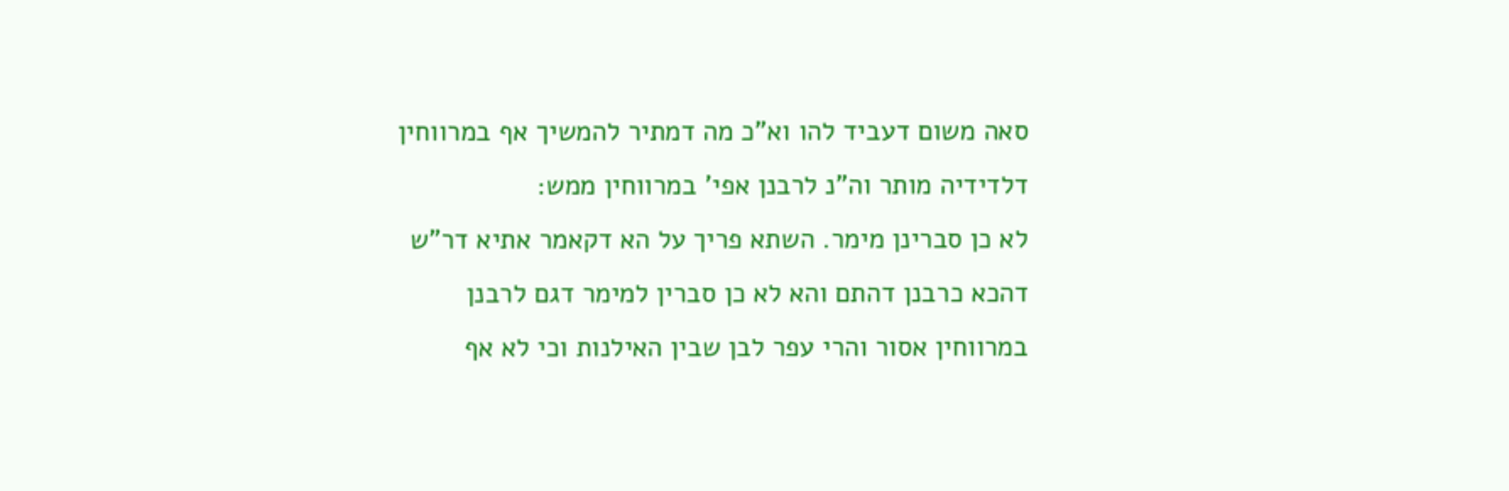סאה משום דעביד להו וא"כ מה דמתיר להמשיך אף במרווחין דלדידיה מותר וה"נ לרבנן אפי' במרווחין ממש:
לא כן סברינן מימר. השתא פריך על הא דקאמר אתיא דר"ש דהכא כרבנן דהתם והא לא כן סברין למימר דגם לרבנן במרווחין אסור והרי עפר לבן שבין האילנות וכי לא אף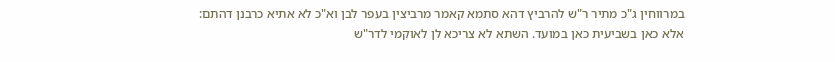במרווחין ג"כ מתיר ר"ש להרביץ דהא סתמא קאמר מרביצין בעפר לבן וא"כ לא אתיא כרבנן דהתם:
אלא כאן בשביעית כאן במועד. השתא לא צריכא לן לאוקמי לדר"ש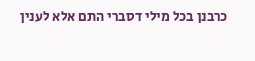כרבנן בכל מילי דסברי התם אלא לענין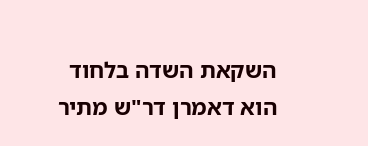השקאת השדה בלחוד הוא דאמרן דר"ש מתיר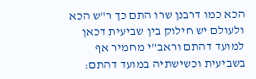הכא כמו דרבנן שרו התם כך ר"ש הכא ולעולם יש חילוק בין שביעית דכאן למועד דהתם וראב"י מחמיר אף בשביעית וכשישתיה במועד דהתם: